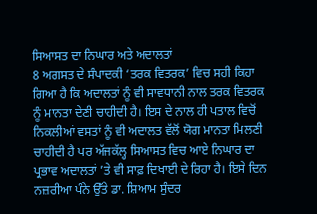ਸਿਆਸਤ ਦਾ ਨਿਘਾਰ ਅਤੇ ਅਦਾਲਤਾਂ
8 ਅਗਸਤ ਦੇ ਸੰਪਾਦਕੀ ‘ਤਰਕ ਵਿਤਰਕ’ ਵਿਚ ਸਹੀ ਕਿਹਾ ਗਿਆ ਹੈ ਕਿ ਅਦਾਲਤਾਂ ਨੂੰ ਵੀ ਸਾਵਧਾਨੀ ਨਾਲ ਤਰਕ ਵਿਤਰਕ ਨੂੰ ਮਾਨਤਾ ਦੇਣੀ ਚਾਹੀਦੀ ਹੈ। ਇਸ ਦੇ ਨਾਲ ਹੀ ਪਤਾਲ ਵਿਚੋਂ ਨਿਕਲੀਆਂ ਵਸਤਾਂ ਨੂੰ ਵੀ ਅਦਾਲਤ ਵੱਲੋਂ ਯੋਗ ਮਾਨਤਾ ਮਿਲਣੀ ਚਾਹੀਦੀ ਹੈ ਪਰ ਅੱਜਕੱਲ੍ਹ ਸਿਆਸਤ ਵਿਚ ਆਏ ਨਿਘਾਰ ਦਾ ਪ੍ਰਭਾਵ ਅਦਾਲਤਾਂ ’ਤੇ ਵੀ ਸਾਫ਼ ਦਿਖਾਈ ਦੇ ਰਿਹਾ ਹੈ। ਇਸੇ ਦਿਨ ਨਜ਼ਰੀਆ ਪੰਨੇ ਉੱਤੇ ਡਾ. ਸ਼ਿਆਮ ਸੁੰਦਰ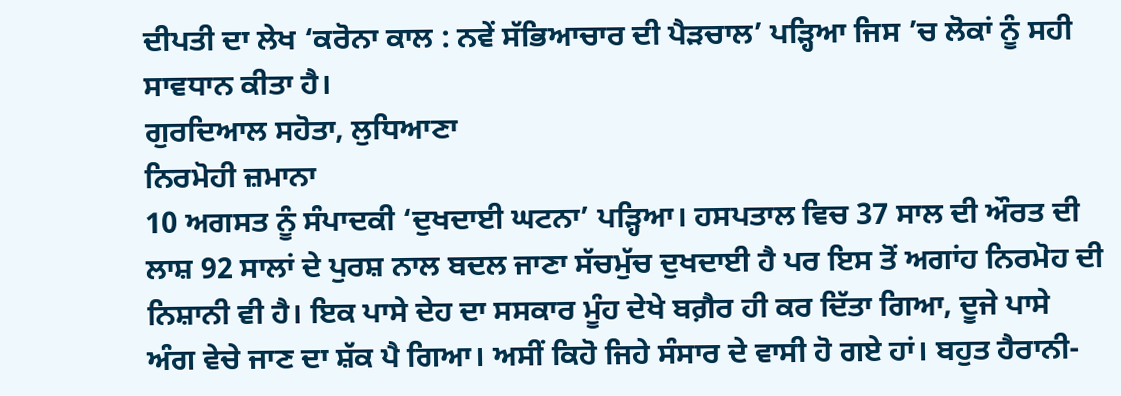ਦੀਪਤੀ ਦਾ ਲੇਖ ‘ਕਰੋਨਾ ਕਾਲ : ਨਵੇਂ ਸੱਭਿਆਚਾਰ ਦੀ ਪੈੜਚਾਲ’ ਪੜ੍ਹਿਆ ਜਿਸ ’ਚ ਲੋਕਾਂ ਨੂੰ ਸਹੀ ਸਾਵਧਾਨ ਕੀਤਾ ਹੈ।
ਗੁਰਦਿਆਲ ਸਹੋਤਾ, ਲੁਧਿਆਣਾ
ਨਿਰਮੋਹੀ ਜ਼ਮਾਨਾ
10 ਅਗਸਤ ਨੂੰ ਸੰਪਾਦਕੀ ‘ਦੁਖਦਾਈ ਘਟਨਾ’ ਪੜ੍ਹਿਆ। ਹਸਪਤਾਲ ਵਿਚ 37 ਸਾਲ ਦੀ ਔਰਤ ਦੀ ਲਾਸ਼ 92 ਸਾਲਾਂ ਦੇ ਪੁਰਸ਼ ਨਾਲ ਬਦਲ ਜਾਣਾ ਸੱਚਮੁੱਚ ਦੁਖਦਾਈ ਹੈ ਪਰ ਇਸ ਤੋਂ ਅਗਾਂਹ ਨਿਰਮੋਹ ਦੀ ਨਿਸ਼ਾਨੀ ਵੀ ਹੈ। ਇਕ ਪਾਸੇ ਦੇਹ ਦਾ ਸਸਕਾਰ ਮੂੰਹ ਦੇਖੇ ਬਗ਼ੈਰ ਹੀ ਕਰ ਦਿੱਤਾ ਗਿਆ, ਦੂਜੇ ਪਾਸੇ ਅੰਗ ਵੇਚੇ ਜਾਣ ਦਾ ਸ਼ੱਕ ਪੈ ਗਿਆ। ਅਸੀਂ ਕਿਹੋ ਜਿਹੇ ਸੰਸਾਰ ਦੇ ਵਾਸੀ ਹੋ ਗਏ ਹਾਂ। ਬਹੁਤ ਹੈਰਾਨੀ-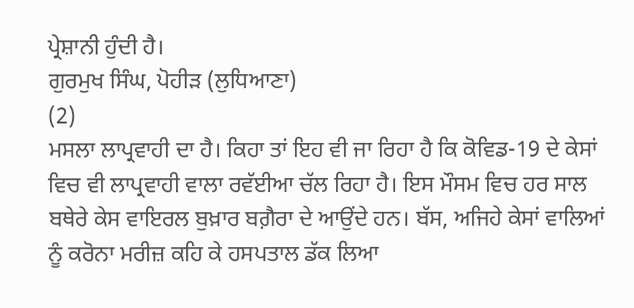ਪ੍ਰੇਸ਼ਾਨੀ ਹੁੰਦੀ ਹੈ।
ਗੁਰਮੁਖ ਸਿੰਘ, ਪੋਹੀੜ (ਲੁਧਿਆਣਾ)
(2)
ਮਸਲਾ ਲਾਪ੍ਰਵਾਹੀ ਦਾ ਹੈ। ਕਿਹਾ ਤਾਂ ਇਹ ਵੀ ਜਾ ਰਿਹਾ ਹੈ ਕਿ ਕੋਵਿਡ-19 ਦੇ ਕੇਸਾਂ ਵਿਚ ਵੀ ਲਾਪ੍ਰਵਾਹੀ ਵਾਲਾ ਰਵੱਈਆ ਚੱਲ ਰਿਹਾ ਹੈ। ਇਸ ਮੌਸਮ ਵਿਚ ਹਰ ਸਾਲ ਬਥੇਰੇ ਕੇਸ ਵਾਇਰਲ ਬੁਖ਼ਾਰ ਬਗ਼ੈਰਾ ਦੇ ਆਉਂਦੇ ਹਨ। ਬੱਸ, ਅਜਿਹੇ ਕੇਸਾਂ ਵਾਲਿਆਂ ਨੂੰ ਕਰੋਨਾ ਮਰੀਜ਼ ਕਹਿ ਕੇ ਹਸਪਤਾਲ ਡੱਕ ਲਿਆ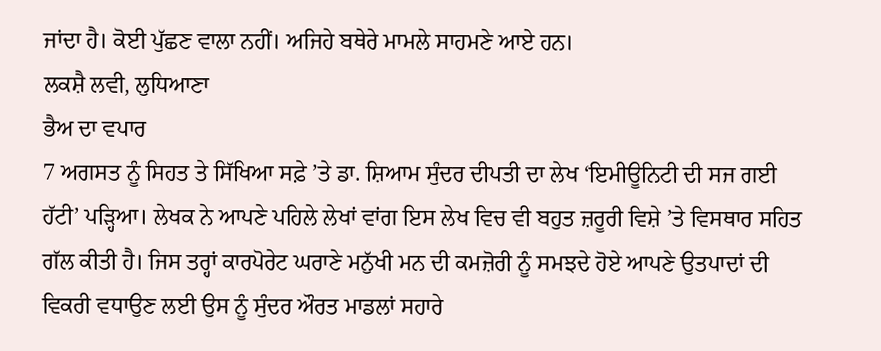ਜਾਂਦਾ ਹੈ। ਕੋਈ ਪੁੱਛਣ ਵਾਲਾ ਨਹੀਂ। ਅਜਿਹੇ ਬਥੇਰੇ ਮਾਮਲੇ ਸਾਹਮਣੇ ਆਏ ਹਨ।
ਲਕਸ਼ੈ ਲਵੀ, ਲੁਧਿਆਣਾ
ਭੈਅ ਦਾ ਵਪਾਰ
7 ਅਗਸਤ ਨੂੰ ਸਿਹਤ ਤੇ ਸਿੱਖਿਆ ਸਫ਼ੇ ’ਤੇ ਡਾ. ਸ਼ਿਆਮ ਸੁੰਦਰ ਦੀਪਤੀ ਦਾ ਲੇਖ ‘ਇਮੀਊਨਿਟੀ ਦੀ ਸਜ ਗਈ ਹੱਟੀ’ ਪੜ੍ਹਿਆ। ਲੇਖਕ ਨੇ ਆਪਣੇ ਪਹਿਲੇ ਲੇਖਾਂ ਵਾਂਗ ਇਸ ਲੇਖ ਵਿਚ ਵੀ ਬਹੁਤ ਜ਼ਰੂਰੀ ਵਿਸ਼ੇ ’ਤੇ ਵਿਸਥਾਰ ਸਹਿਤ ਗੱਲ ਕੀਤੀ ਹੈ। ਜਿਸ ਤਰ੍ਹਾਂ ਕਾਰਪੋਰੇਟ ਘਰਾਣੇ ਮਨੁੱਖੀ ਮਨ ਦੀ ਕਮਜ਼ੋਰੀ ਨੂੰ ਸਮਝਦੇ ਹੋਏ ਆਪਣੇ ਉਤਪਾਦਾਂ ਦੀ ਵਿਕਰੀ ਵਧਾਉਣ ਲਈ ਉਸ ਨੂੰ ਸੁੰਦਰ ਔਰਤ ਮਾਡਲਾਂ ਸਹਾਰੇ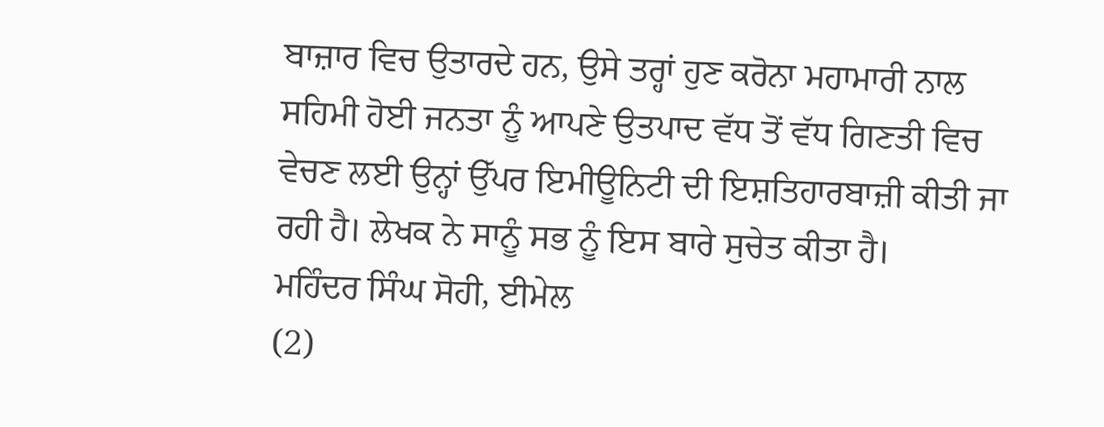ਬਾਜ਼ਾਰ ਵਿਚ ਉਤਾਰਦੇ ਹਨ, ਉਸੇ ਤਰ੍ਹਾਂ ਹੁਣ ਕਰੋਨਾ ਮਹਾਮਾਰੀ ਨਾਲ ਸਹਿਮੀ ਹੋਈ ਜਨਤਾ ਨੂੰ ਆਪਣੇ ਉਤਪਾਦ ਵੱਧ ਤੋਂ ਵੱਧ ਗਿਣਤੀ ਵਿਚ ਵੇਚਣ ਲਈ ਉਨ੍ਹਾਂ ਉੱਪਰ ਇਮੀਊਨਿਟੀ ਦੀ ਇਸ਼ਤਿਹਾਰਬਾਜ਼ੀ ਕੀਤੀ ਜਾ ਰਹੀ ਹੈ। ਲੇਖਕ ਨੇ ਸਾਨੂੰ ਸਭ ਨੂੰ ਇਸ ਬਾਰੇ ਸੁਚੇਤ ਕੀਤਾ ਹੈ।
ਮਹਿੰਦਰ ਸਿੰਘ ਸੋਹੀ, ਈਮੇਲ
(2)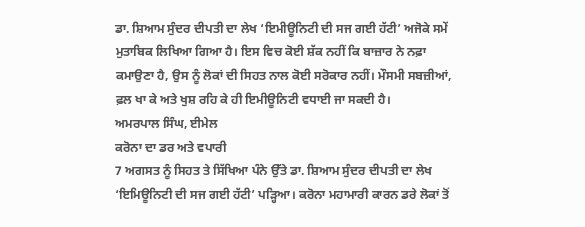ਡਾ. ਸ਼ਿਆਮ ਸੁੰਦਰ ਦੀਪਤੀ ਦਾ ਲੇਖ ‘ਇਮੀਊਨਿਟੀ ਦੀ ਸਜ ਗਈ ਹੱਟੀ’ ਅਜੋਕੇ ਸਮੇਂ ਮੁਤਾਬਿਕ ਲਿਖਿਆ ਗਿਆ ਹੈ। ਇਸ ਵਿਚ ਕੋਈ ਸ਼ੱਕ ਨਹੀਂ ਕਿ ਬਾਜ਼ਾਰ ਨੇ ਨਫ਼ਾ ਕਮਾਉਣਾ ਹੈ, ਉਸ ਨੂੰ ਲੋਕਾਂ ਦੀ ਸਿਹਤ ਨਾਲ ਕੋਈ ਸਰੋਕਾਰ ਨਹੀਂ। ਮੌਸਮੀ ਸਬਜ਼ੀਆਂ, ਫ਼ਲ ਖਾ ਕੇ ਅਤੇ ਖੁਸ਼ ਰਹਿ ਕੇ ਹੀ ਇਮੀਊਨਿਟੀ ਵਧਾਈ ਜਾ ਸਕਦੀ ਹੈ।
ਅਮਰਪਾਲ ਸਿੰਘ, ਈਮੇਲ
ਕਰੋਨਾ ਦਾ ਡਰ ਅਤੇ ਵਪਾਰੀ
7 ਅਗਸਤ ਨੂੰ ਸਿਹਤ ਤੇ ਸਿੱਖਿਆ ਪੰਨੇ ਉੱਤੇ ਡਾ. ਸ਼ਿਆਮ ਸੁੰਦਰ ਦੀਪਤੀ ਦਾ ਲੇਖ ‘ਇਮਿਊਨਿਟੀ ਦੀ ਸਜ ਗਈ ਹੱਟੀ’ ਪੜ੍ਹਿਆ। ਕਰੋਨਾ ਮਹਾਮਾਰੀ ਕਾਰਨ ਡਰੇ ਲੋਕਾਂ ਤੋਂ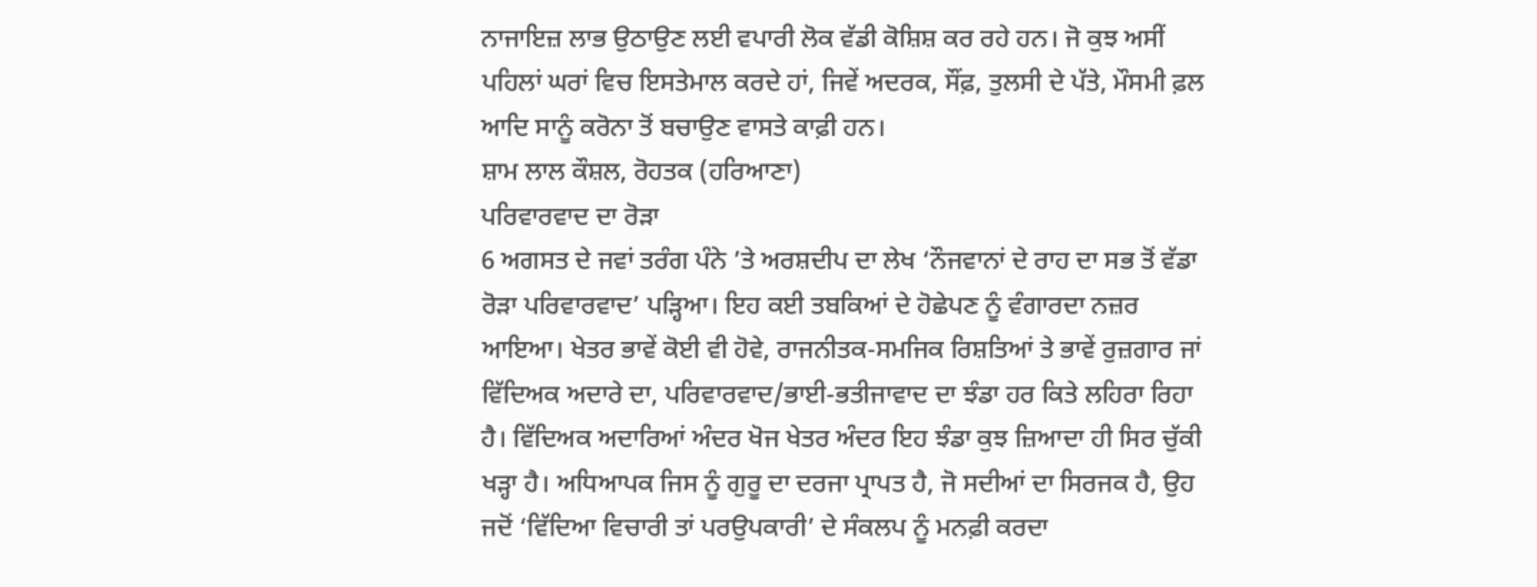ਨਾਜਾਇਜ਼ ਲਾਭ ਉਠਾਉਣ ਲਈ ਵਪਾਰੀ ਲੋਕ ਵੱਡੀ ਕੋਸ਼ਿਸ਼ ਕਰ ਰਹੇ ਹਨ। ਜੋ ਕੁਝ ਅਸੀਂ ਪਹਿਲਾਂ ਘਰਾਂ ਵਿਚ ਇਸਤੇਮਾਲ ਕਰਦੇ ਹਾਂ, ਜਿਵੇਂ ਅਦਰਕ, ਸੌਂਫ਼, ਤੁਲਸੀ ਦੇ ਪੱਤੇ, ਮੌਸਮੀ ਫ਼ਲ ਆਦਿ ਸਾਨੂੰ ਕਰੋਨਾ ਤੋਂ ਬਚਾਉਣ ਵਾਸਤੇ ਕਾਫ਼ੀ ਹਨ।
ਸ਼ਾਮ ਲਾਲ ਕੌਸ਼ਲ, ਰੋਹਤਕ (ਹਰਿਆਣਾ)
ਪਰਿਵਾਰਵਾਦ ਦਾ ਰੋੜਾ
6 ਅਗਸਤ ਦੇ ਜਵਾਂ ਤਰੰਗ ਪੰਨੇ ’ਤੇ ਅਰਸ਼ਦੀਪ ਦਾ ਲੇਖ ‘ਨੌਜਵਾਨਾਂ ਦੇ ਰਾਹ ਦਾ ਸਭ ਤੋਂ ਵੱਡਾ ਰੋੜਾ ਪਰਿਵਾਰਵਾਦ’ ਪੜ੍ਹਿਆ। ਇਹ ਕਈ ਤਬਕਿਆਂ ਦੇ ਹੋਛੇਪਣ ਨੂੰ ਵੰਗਾਰਦਾ ਨਜ਼ਰ ਆਇਆ। ਖੇਤਰ ਭਾਵੇਂ ਕੋਈ ਵੀ ਹੋਵੇ, ਰਾਜਨੀਤਕ-ਸਮਜਿਕ ਰਿਸ਼ਤਿਆਂ ਤੇ ਭਾਵੇਂ ਰੁਜ਼ਗਾਰ ਜਾਂ ਵਿੱਦਿਅਕ ਅਦਾਰੇ ਦਾ, ਪਰਿਵਾਰਵਾਦ/ਭਾਈ-ਭਤੀਜਾਵਾਦ ਦਾ ਝੰਡਾ ਹਰ ਕਿਤੇ ਲਹਿਰਾ ਰਿਹਾ ਹੈ। ਵਿੱਦਿਅਕ ਅਦਾਰਿਆਂ ਅੰਦਰ ਖੋਜ ਖੇਤਰ ਅੰਦਰ ਇਹ ਝੰਡਾ ਕੁਝ ਜ਼ਿਆਦਾ ਹੀ ਸਿਰ ਚੁੱਕੀ ਖੜ੍ਹਾ ਹੈ। ਅਧਿਆਪਕ ਜਿਸ ਨੂੰ ਗੁਰੂ ਦਾ ਦਰਜਾ ਪ੍ਰਾਪਤ ਹੈ, ਜੋ ਸਦੀਆਂ ਦਾ ਸਿਰਜਕ ਹੈ, ਉਹ ਜਦੋਂ ‘ਵਿੱਦਿਆ ਵਿਚਾਰੀ ਤਾਂ ਪਰਉਪਕਾਰੀ’ ਦੇ ਸੰਕਲਪ ਨੂੰ ਮਨਫ਼ੀ ਕਰਦਾ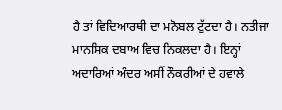ਹੈ ਤਾਂ ਵਿਦਿਆਰਥੀ ਦਾ ਮਨੋਬਲ ਟੁੱਟਦਾ ਹੈ। ਨਤੀਜਾ ਮਾਨਸਿਕ ਦਬਾਅ ਵਿਚ ਨਿਕਲਦਾ ਹੈ। ਇਨ੍ਹਾਂ ਅਦਾਰਿਆਂ ਅੰਦਰ ਅਸੀਂ ਨੌਕਰੀਆਂ ਦੇ ਹਵਾਲੇ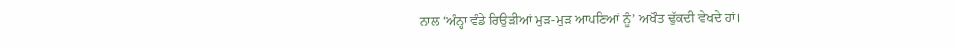ਨਾਲ ‘ਅੰਨ੍ਹਾ ਵੰਡੇ ਰਿਉੜੀਆਂ ਮੁੜ-ਮੁੜ ਆਪਣਿਆਂ ਨੂੰ’ ਅਖੌਤ ਢੁੱਕਦੀ ਵੇਖਦੇ ਹਾਂ।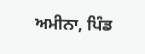ਅਮੀਨਾ, ਪਿੰਡ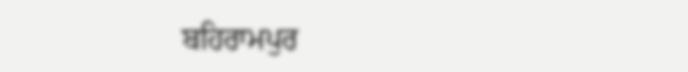ਬਹਿਰਾਮਪੁਰ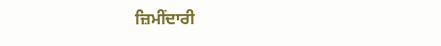ਜ਼ਿਮੀਂਦਾਰੀ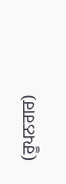(ਰੂਪਨਗਰ)